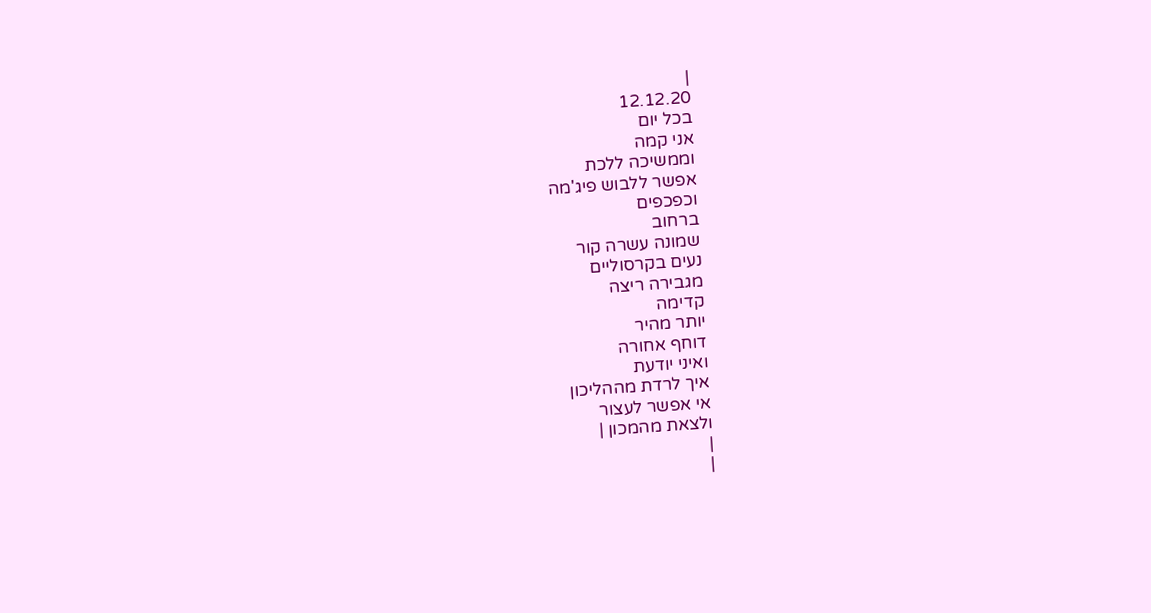|
12.12.20
בכל יום
אני קמה
וממשיכה ללכת
אפשר ללבוש פיג'מה
וכפכפים
ברחוב
שמונה עשרה קור
נעים בקרסוליים
מגבירה ריצה
קדימה
יותר מהיר
דוחף אחורה
ואיני יודעת
איך לרדת מההליכון
אי אפשר לעצור
ולצאת מהמכון |
|
|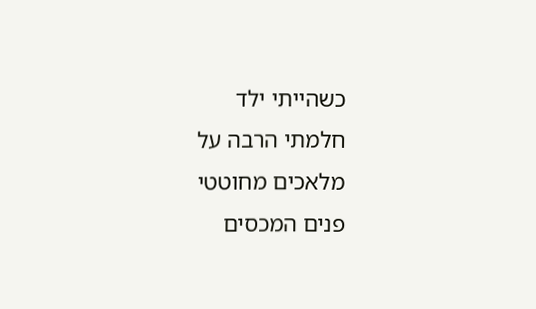כשהייתי ילד
חלמתי הרבה על
מלאכים מחוטטי
פנים המכסים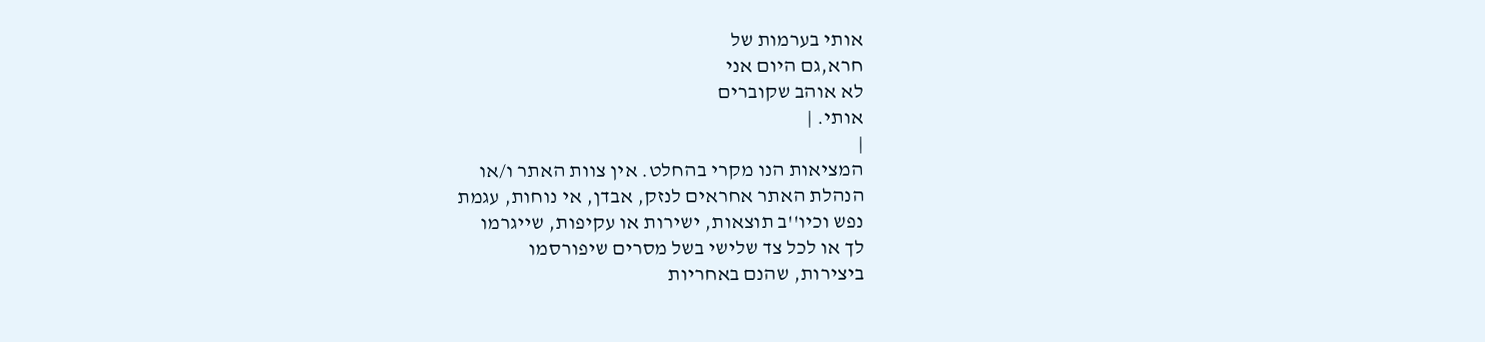אותי בערמות של
חרא,גם היום אני
לא אוהב שקוברים
אותי. |
|
המציאות הנו מקרי בהחלט. אין צוות האתר ו/או
הנהלת האתר אחראים לנזק, אבדן, אי נוחות, עגמת
נפש וכיו''ב תוצאות, ישירות או עקיפות, שייגרמו
לך או לכל צד שלישי בשל מסרים שיפורסמו
ביצירות, שהנם באחריות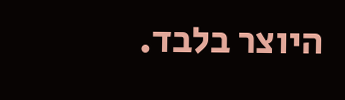היוצר בלבד.